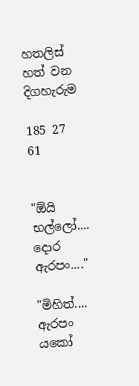හතලිස් හත් වන දිගහැරුම

185 27 61


"ඕයි භල්ලෝ.... දොර ඇරපං...."

"මිහිත්.... ඇරපං යකෝ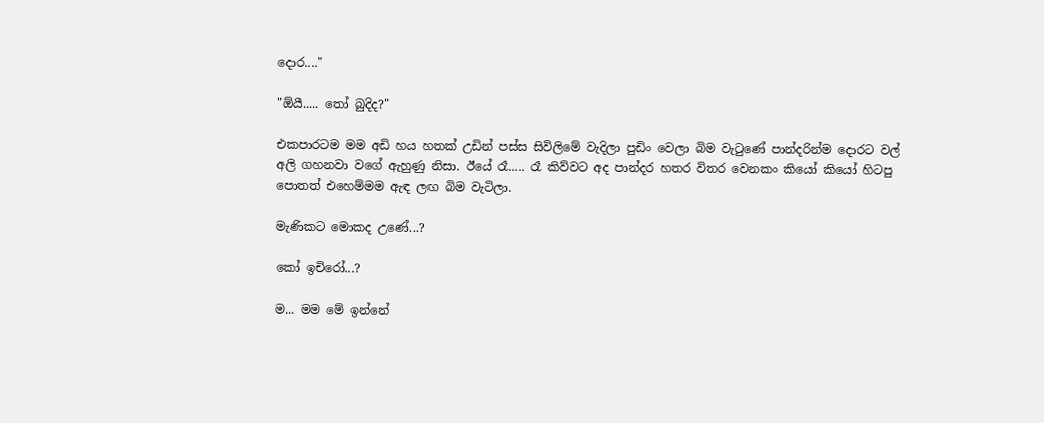දොර...."

"ඕයී..... තෝ බුදිද?"

එකපාරටම මම අඩි හය හතක් උඩින් පස්ස සිවිලිමේ වැදිලා පුඩිං වෙලා බිම වැටුණේ පාන්දරින්ම දොරට වල් අලි ගහනවා වගේ ඇහුණු නිසා. ඊයේ රෑ..... රෑ කිව්වට අද පාන්දර හතර විතර වෙනකං කියෝ කියෝ හිටපු පොතත් එහෙම්මම ඇඳ ලඟ බිම වැටිලා.

මැණිකට මොකද උණේ...?

කෝ ඉචිරෝ...?

ම... මම මේ ඉන්නේ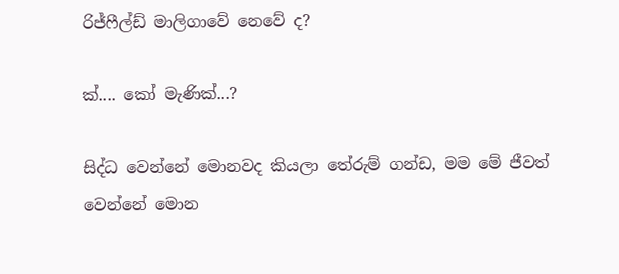රිජ්ෆීල්ඩ් මාලිගාවේ නෙවේ ද?

ක්.... කෝ මැණික්...?

සිද්ධ වෙන්නේ මොනවද කියලා තේරුම් ගන්ඩ, මම මේ ජීවත් වෙන්නේ මොන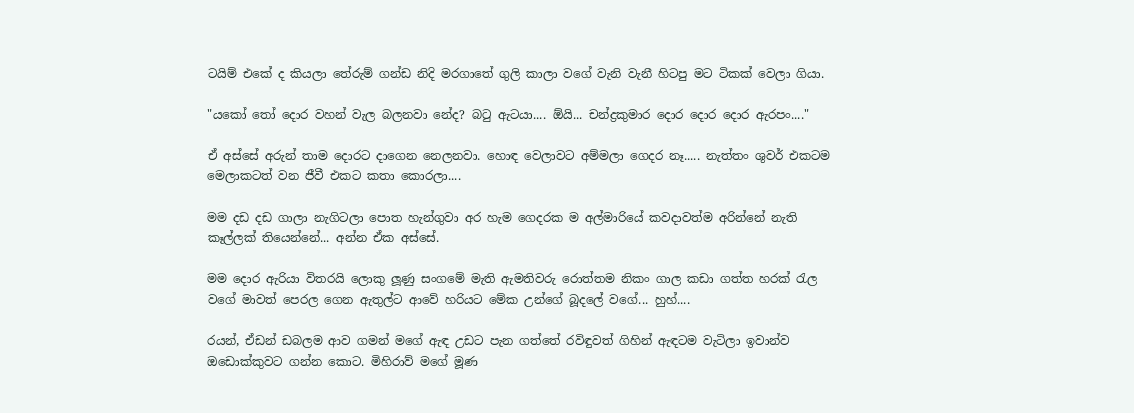ටයිම් එකේ ද කියලා තේරුම් ගන්ඩ නිදි මරගාතේ ගුලි කාලා වගේ වැනි වැනී හිටපු මට ටිකක් වෙලා ගියා.

"යකෝ තෝ දොර වහන් වැල බලනවා නේද? බටු ඇටයා.... ඕයි... චන්ද්‍රකුමාර දොර දොර දොර ඇරපං...."

ඒ අස්සේ අරුන් තාම දොරට දාගෙන නෙලනවා. හොඳ වෙලාවට අම්මලා ගෙදර නෑ..... නැත්තං ශුවර් එකටම මෙලාකටත් වන ජීවී එකට කතා කොරලා....

මම දඩ දඩ ගාලා නැගිටලා පොත හැන්ගුවා අර හැම ගෙදරක ම අල්මාරියේ කවදාවත්ම අරින්නේ නැති කෑල්ලක් තියෙන්නේ... අන්න ඒක අස්සේ.

මම දොර ඇරියා විතරයි ලොකු ලූණු සංගමේ මැති ඇමතිවරු රොත්තම නිකං ගාල කඩා ගත්ත හරක් රැල වගේ මාවත් පෙරල ගෙන ඇතුල්ට ආවේ හරියට මේක උන්ගේ බූදලේ වගේ... හුහ්....

රයන්, ඒඩන් ඩබලම ආව ගමන් මගේ ඇඳ උඩට පැන ගත්තේ රවිඳුවත් ගිහින් ඇඳටම වැටිලා ඉවාන්ව ඔඩොක්කුවට ගන්න කොට. මිහිරාව් මගේ මූණ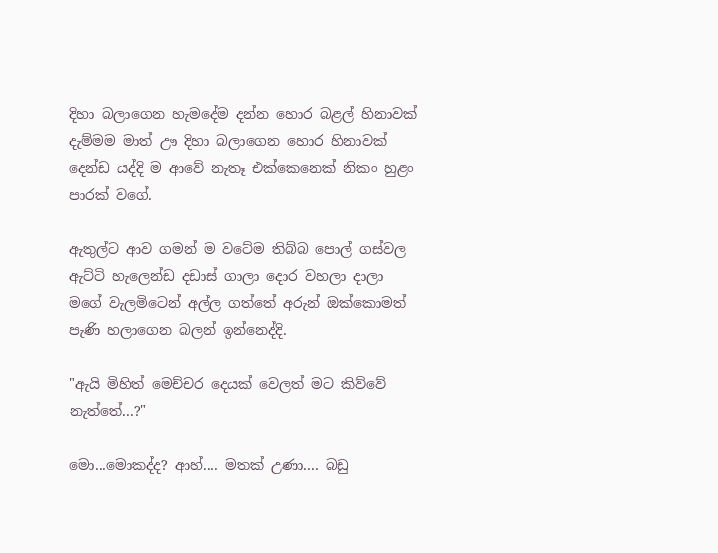දිහා බලාගෙන හැමදේම දන්න හොර බළල් හිනාවක් දැම්මම මාත් ඌ දිහා බලාගෙන හොර හිනාවක් දෙන්ඩ යද්දි ම ආවේ නැතෑ එක්කෙනෙක් නිකං හුළං පාරක් වගේ.

ඇතුල්ට ආව ගමන් ම වටේම තිබ්බ පොල් ගස්වල ඇට්ටි හැලෙන්ඩ දඩාස් ගාලා දොර වහලා දාලා මගේ වැලමිටෙන් අල්ල ගත්තේ අරුන් ඔක්කොමත් පැණි හලාගෙන බලන් ඉන්නෙද්දි.

"ඇයි මිහිත් මෙච්චර දෙයක් වෙලත් මට කිව්වේ නැත්තේ...?"

මො...මොකද්ද? ආහ්.... මතක් උණා.... බඩු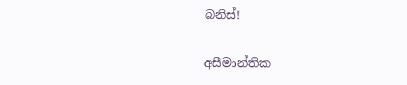බනිස්!

අසීමාන්තික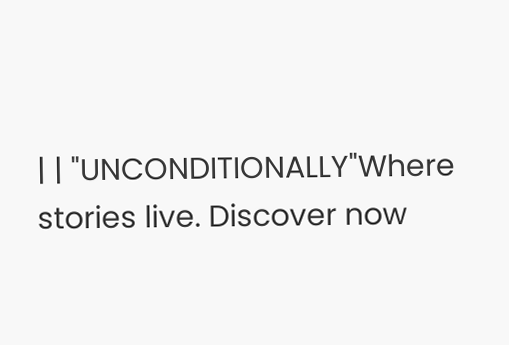| | "UNCONDITIONALLY"Where stories live. Discover now